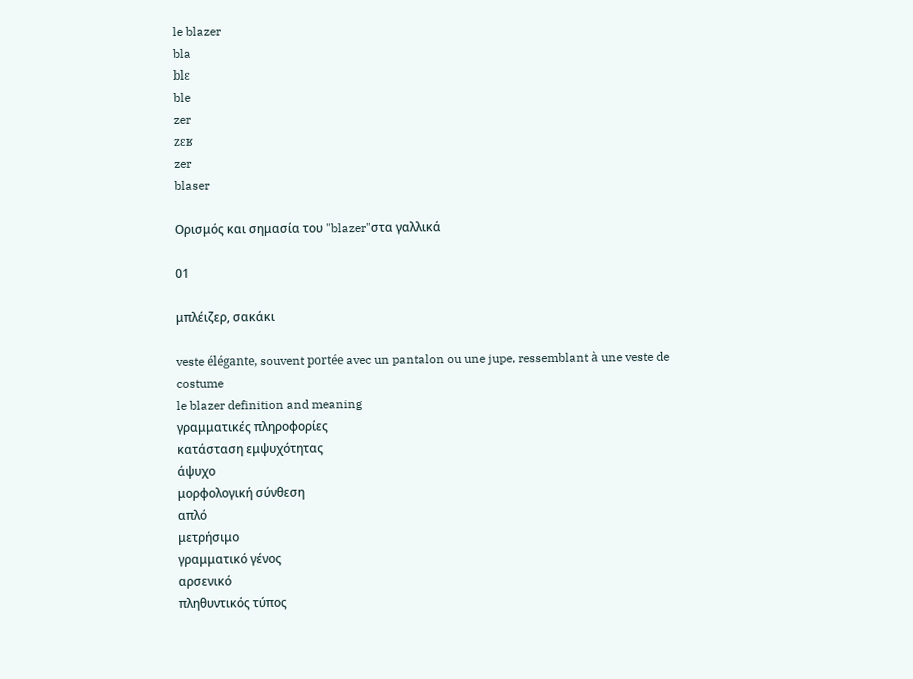le blazer
bla
blɛ
ble
zer
zɛʁ
zer
blaser

Ορισμός και σημασία του "blazer"στα γαλλικά

01

μπλέιζερ, σακάκι

veste élégante, souvent portée avec un pantalon ou une jupe, ressemblant à une veste de costume
le blazer definition and meaning
γραμματικές πληροφορίες
κατάσταση εμψυχότητας
άψυχο
μορφολογική σύνθεση
απλό
μετρήσιμο
γραμματικό γένος
αρσενικό
πληθυντικός τύπος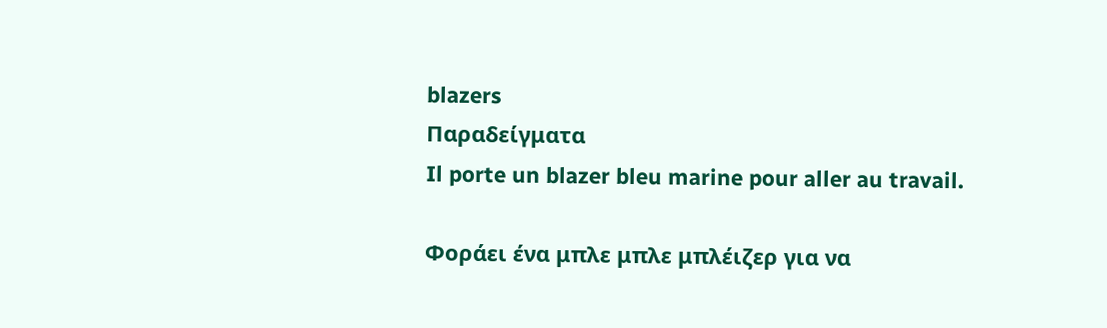blazers
Παραδείγματα
Il porte un blazer bleu marine pour aller au travail.

Φοράει ένα μπλε μπλε μπλέιζερ για να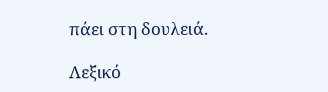πάει στη δουλειά.

Λεξικό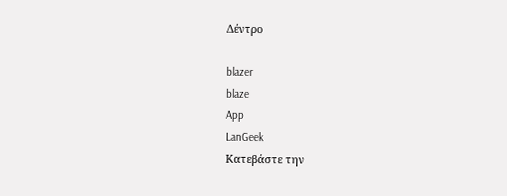Δέντρο

blazer
blaze
App
LanGeek
Κατεβάστε την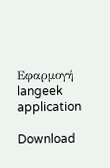Εφαρμογή
langeek application

Download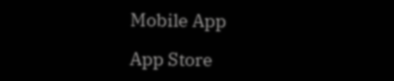Mobile App

App Store